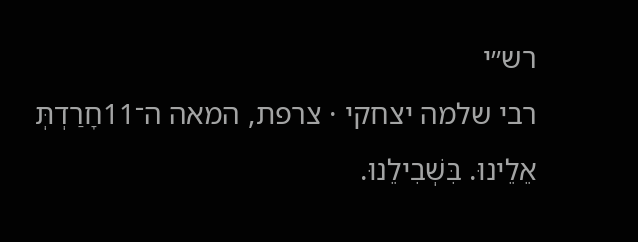רש״י
רבי שלמה יצחקי · צרפת, המאה ה־11חָרַדְתְּ אֵלֵינוּ. בִּשְׁבִילֵנוּ.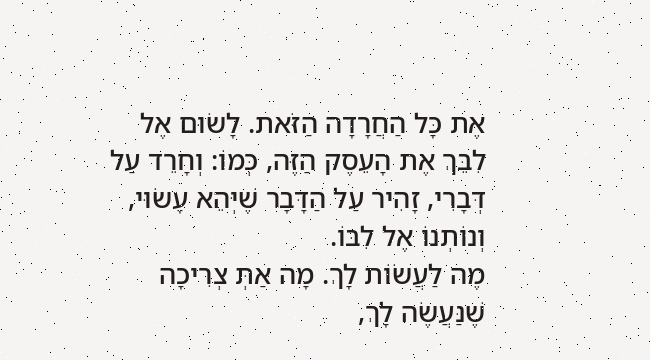אֶת כָּל הַחֲרָדָה הַזֹּאת. לָשׂוּם אֶל לִבֵּךְ אֶת הָעֵסֶק הַזֶּה, כְּמוֹ: וְחָרֵד עַל דְּבָרִי, זָהִיר עַל הַדָּבָר שֶׁיְּהֵא עָשׂוּי, וְנוֹתְנוֹ אֶל לִבּוֹ.
מֶה לַעֲשׂוֹת לָךְ. מָה אַתְּ צְרִיכָה שֶׁנַּעֲשֶׂה לָךְ,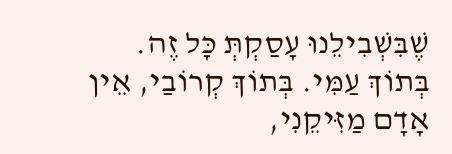שֶׁבִּשְׁבִילֵנוּ עָסַקְתְּ כָּל זֶה.
בְּתוֹךְ עַמִּי. בְּתוֹךְ קְרוֹבַי, אֵין אָדָם מַזִּיקֵנִי,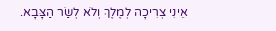אֵינִי צְרִיכָה לְמֶלֶךְ וְלֹא לְשַׂר הַצָּבָא.